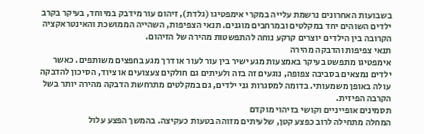בשבועות האחרונים נרשמת עלייה במקרי אימפטיגו (גלדת), זיהום עור מידבק במיוחד, בעיקר בקרב ילדים השוהים יחד במקלטים ובמרחבים מוגנים. תנאי הצפיפות, השהייה הממושכת והאינטראקציה הקרובה בין הילדים יוצרים קרקע נוחה להתפשטות מהירה של הזיהום.
תנאי צפיפות והדבקה מהירה
אימפטיגו מתפשט בעיקר באמצעות מגע ישיר בין עור לעור או דרך מגע בחפצים משותפים. כאשר ילדים נמצאים בסביבה צפופה, נוגעים זה בזה ולעיתים גם חולקים צעצועים או ציוד, הסיכון להדבקה עולה באופן משמעותי. בדומה למסגרות גני ילדים, גם במקלטים מתרחשת הדבקה מהירה יותר בשל הקרבה הפיזית.
תסמינים אופייניים וקושי בזיהוי מוקדם
המחלה מתחילה לרוב כפצע קטן, שלעיתים מזוהה בטעות כעקיצה. בהמשך הפצע עלול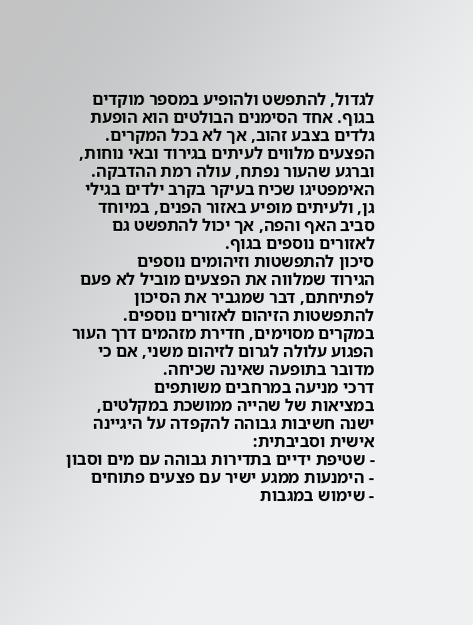לגדול, להתפשט ולהופיע במספר מוקדים בגוף. אחד הסימנים הבולטים הוא הופעת גלדים בצבע זהוב, אך לא בכל המקרים. הפצעים מלווים לעיתים בגירוד ובאי נוחות, וברגע שהעור נפתח, עולה רמת ההדבקה.
האימפטיגו שכיח בעיקר בקרב ילדים בגילי גן, ולעיתים מופיע באזור הפנים, במיוחד סביב האף והפה, אך יכול להתפשט גם לאזורים נוספים בגוף.
סיכון להתפשטות וזיהומים נוספים
הגירוד שמלווה את הפצעים מוביל לא פעם לפתיחתם, דבר שמגביר את הסיכון להתפשטות הזיהום לאזורים נוספים. במקרים מסוימים, חדירת מזהמים דרך העור הפגוע עלולה לגרום לזיהום משני, אם כי מדובר בתופעה שאינה שכיחה.
דרכי מניעה במרחבים משותפים
במציאות של שהייה ממושכת במקלטים, ישנה חשיבות גבוהה להקפדה על היגיינה אישית וסביבתית:
- שטיפת ידיים בתדירות גבוהה עם מים וסבון
- הימנעות ממגע ישיר עם פצעים פתוחים
- שימוש במגבות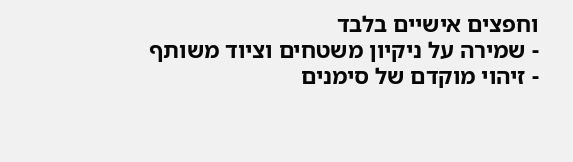וחפצים אישיים בלבד
- שמירה על ניקיון משטחים וציוד משותף
- זיהוי מוקדם של סימנים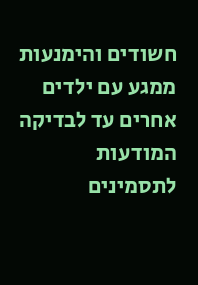חשודים והימנעות ממגע עם ילדים אחרים עד לבדיקה
המודעות לתסמינים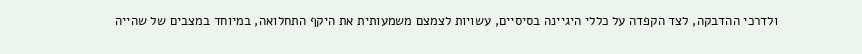ולדרכי ההדבקה, לצד הקפדה על כללי היגיינה בסיסיים, עשויות לצמצם משמעותית את היקף התחלואה, במיוחד במצבים של שהייה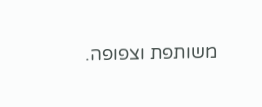משותפת וצפופה.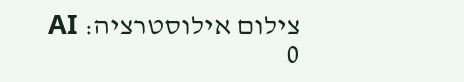צילום אילוסטרציה: AI
0